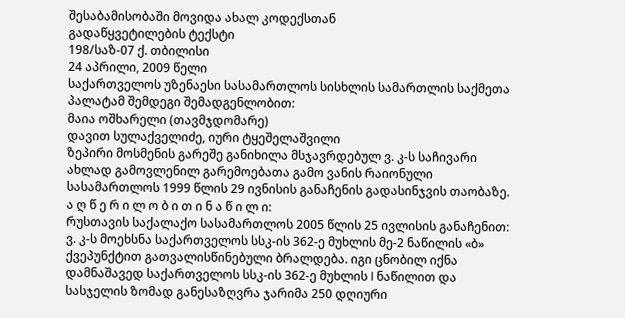შესაბამისობაში მოვიდა ახალ კოდექსთან
გადაწყვეტილების ტექსტი
198/საზ-07 ქ. თბილისი
24 აპრილი, 2009 წელი
საქართველოს უზენაესი სასამართლოს სისხლის სამართლის საქმეთა პალატამ შემდეგი შემადგენლობით:
მაია ოშხარელი (თავმჯდომარე)
დავით სულაქველიძე, იური ტყეშელაშვილი
ზეპირი მოსმენის გარეშე განიხილა მსჯავრდებულ ვ. კ-ს საჩივარი ახლად გამოვლენილ გარემოებათა გამო ვანის რაიონული სასამართლოს 1999 წლის 29 ივნისის განაჩენის გადასინჯვის თაობაზე.
ა ღ წ ე რ ი ლ ო ბ ი თ ი ნ ა წ ი ლ ი:
რუსთავის საქალაქო სასამართლოს 2005 წლის 25 ივლისის განაჩენით:
ვ. კ-ს მოეხსნა საქართველოს სსკ-ის 362-ე მუხლის მე-2 ნაწილის «ბ» ქვეპუნქტით გათვალისწინებული ბრალდება. იგი ცნობილ იქნა დამნაშავედ საქართველოს სსკ-ის 362-ე მუხლის I ნაწილით და სასჯელის ზომად განესაზღვრა ჯარიმა 250 დღიური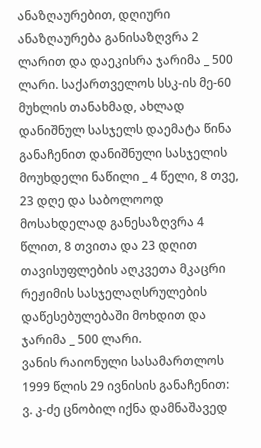ანაზღაურებით, დღიური ანაზღაურება განისაზღვრა 2 ლარით და დაეკისრა ჯარიმა _ 500 ლარი. საქართველოს სსკ-ის მე-60 მუხლის თანახმად, ახლად დანიშნულ სასჯელს დაემატა წინა განაჩენით დანიშნული სასჯელის მოუხდელი ნაწილი _ 4 წელი, 8 თვე, 23 დღე და საბოლოოდ მოსახდელად განესაზღვრა 4 წლით, 8 თვითა და 23 დღით თავისუფლების აღკვეთა მკაცრი რეჟიმის სასჯელაღსრულების დაწესებულებაში მოხდით და ჯარიმა _ 500 ლარი.
ვანის რაიონული სასამართლოს 1999 წლის 29 ივნისის განაჩენით:
ვ. კ-ძე ცნობილ იქნა დამნაშავედ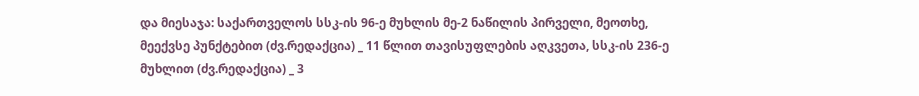და მიესაჯა: საქართველოს სსკ-ის 96-ე მუხლის მე-2 ნაწილის პირველი, მეოთხე, მეექვსე პუნქტებით (ძვ.რედაქცია) _ 11 წლით თავისუფლების აღკვეთა, სსკ-ის 236-ე მუხლით (ძვ.რედაქცია) _ 3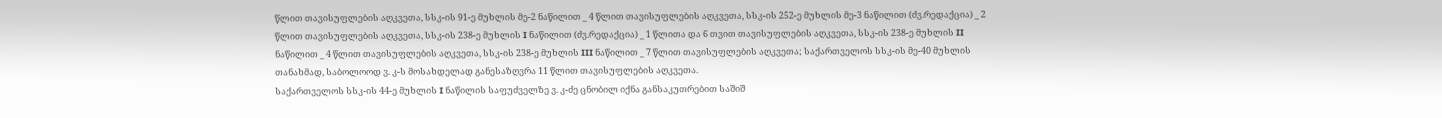წლით თავისუფლების აღკვეთა, სსკ-ის 91-ე მუხლის მე-2 ნაწილით _ 4 წლით თავისუფლების აღკვეთა, სსკ-ის 252-ე მუხლის მე-3 ნაწილით (ძვ.რედაქცია) _ 2 წლით თავისუფლების აღკვეთა, სსკ-ის 238-ე მუხლის I ნაწილით (ძვ.რედაქცია) _ 1 წლითა და 6 თვით თავისუფლების აღკვეთა, სსკ-ის 238-ე მუხლის II ნაწილით _ 4 წლით თავისუფლების აღკვეთა, სსკ-ის 238-ე მუხლის III ნაწილით _ 7 წლით თავისუფლების აღკვეთა; საქართველოს სსკ-ის მე-40 მუხლის თანახმად, საბოლოოდ ვ. კ-ს მოსახდელად განესაზღვრა 11 წლით თავისუფლების აღკვეთა.
საქართველოს სსკ-ის 44-ე მუხლის I ნაწილის საფუძველზე ვ. კ-ძე ცნობილ იქნა განსაკუთრებით საშიშ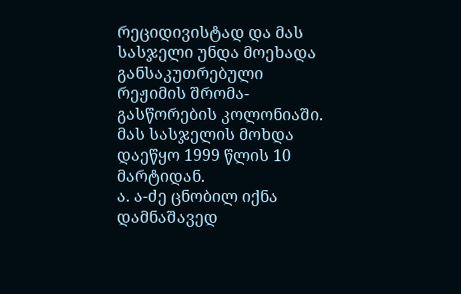რეციდივისტად და მას სასჯელი უნდა მოეხადა განსაკუთრებული რეჟიმის შრომა-გასწორების კოლონიაში. მას სასჯელის მოხდა დაეწყო 1999 წლის 10 მარტიდან.
ა. ა-ძე ცნობილ იქნა დამნაშავედ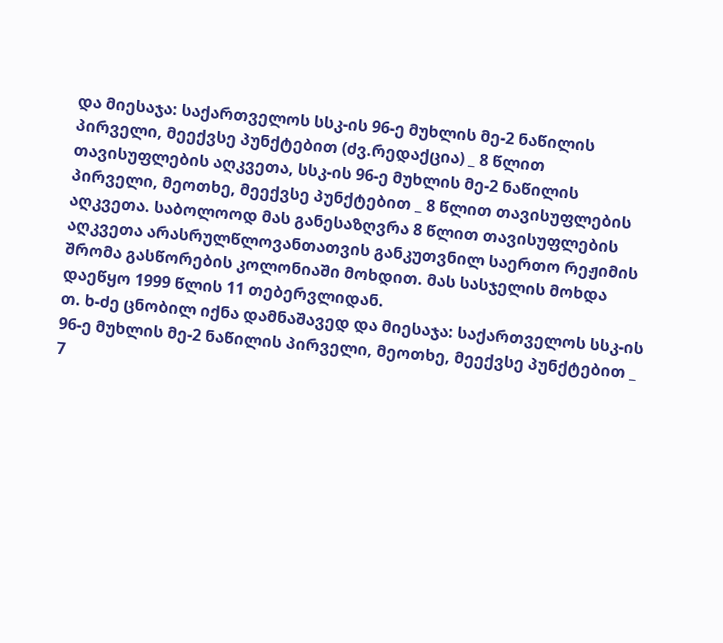და მიესაჯა: საქართველოს სსკ-ის 96-ე მუხლის მე-2 ნაწილის პირველი, მეექვსე პუნქტებით (ძვ.რედაქცია) _ 8 წლით თავისუფლების აღკვეთა, სსკ-ის 96-ე მუხლის მე-2 ნაწილის პირველი, მეოთხე, მეექვსე პუნქტებით _ 8 წლით თავისუფლების აღკვეთა. საბოლოოდ მას განესაზღვრა 8 წლით თავისუფლების აღკვეთა არასრულწლოვანთათვის განკუთვნილ საერთო რეჟიმის შრომა გასწორების კოლონიაში მოხდით. მას სასჯელის მოხდა დაეწყო 1999 წლის 11 თებერვლიდან.
თ. ხ-ძე ცნობილ იქნა დამნაშავედ და მიესაჯა: საქართველოს სსკ-ის 96-ე მუხლის მე-2 ნაწილის პირველი, მეოთხე, მეექვსე პუნქტებით _ 7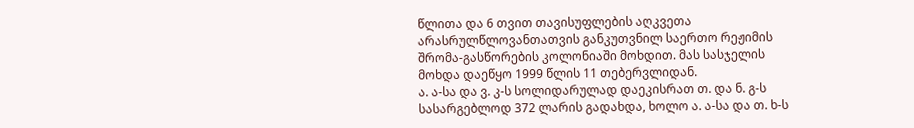წლითა და 6 თვით თავისუფლების აღკვეთა არასრულწლოვანთათვის განკუთვნილ საერთო რეჟიმის შრომა-გასწორების კოლონიაში მოხდით. მას სასჯელის მოხდა დაეწყო 1999 წლის 11 თებერვლიდან.
ა. ა-სა და ვ. კ-ს სოლიდარულად დაეკისრათ თ. და ნ. გ-ს სასარგებლოდ 372 ლარის გადახდა, ხოლო ა. ა-სა და თ. ხ-ს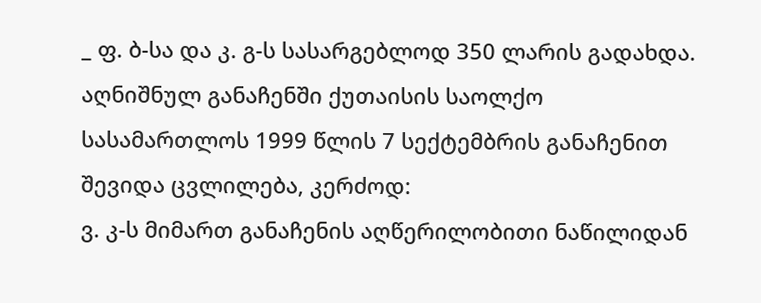_ ფ. ბ-სა და კ. გ-ს სასარგებლოდ 350 ლარის გადახდა.
აღნიშნულ განაჩენში ქუთაისის საოლქო სასამართლოს 1999 წლის 7 სექტემბრის განაჩენით შევიდა ცვლილება, კერძოდ:
ვ. კ-ს მიმართ განაჩენის აღწერილობითი ნაწილიდან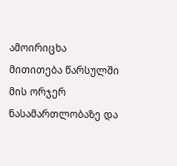ამოირიცხა მითითება წარსულში მის ორჯერ ნასამართლობაზე და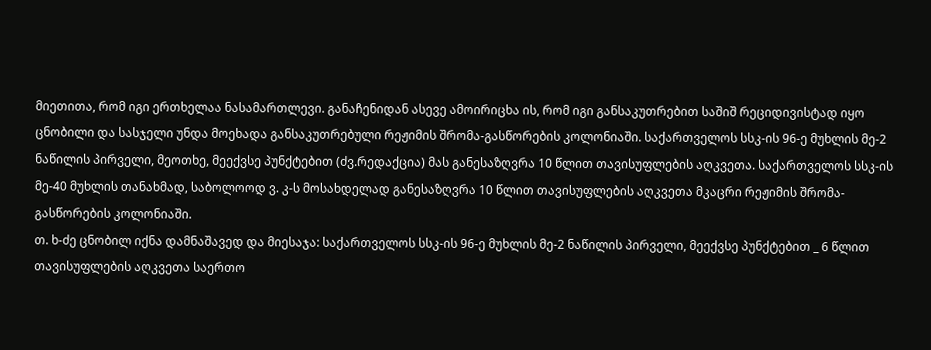მიეთითა, რომ იგი ერთხელაა ნასამართლევი. განაჩენიდან ასევე ამოირიცხა ის, რომ იგი განსაკუთრებით საშიშ რეციდივისტად იყო ცნობილი და სასჯელი უნდა მოეხადა განსაკუთრებული რეჟიმის შრომა-გასწორების კოლონიაში. საქართველოს სსკ-ის 96-ე მუხლის მე-2 ნაწილის პირველი, მეოთხე, მეექვსე პუნქტებით (ძვ.რედაქცია) მას განესაზღვრა 10 წლით თავისუფლების აღკვეთა. საქართველოს სსკ-ის მე-40 მუხლის თანახმად, საბოლოოდ ვ. კ-ს მოსახდელად განესაზღვრა 10 წლით თავისუფლების აღკვეთა მკაცრი რეჟიმის შრომა-გასწორების კოლონიაში.
თ. ხ-ძე ცნობილ იქნა დამნაშავედ და მიესაჯა: საქართველოს სსკ-ის 96-ე მუხლის მე-2 ნაწილის პირველი, მეექვსე პუნქტებით _ 6 წლით თავისუფლების აღკვეთა საერთო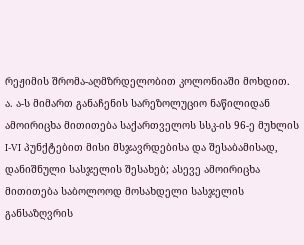რეჟიმის შრომა-აღმზრდელობით კოლონიაში მოხდით.
ა. ა-ს მიმართ განაჩენის სარეზოლუციო ნაწილიდან ამოირიცხა მითითება საქართველოს სსკ-ის 96-ე მუხლის I-VI პუნქტებით მისი მსჯავრდებისა და შესაბამისად, დანიშნული სასჯელის შესახებ; ასევე ამოირიცხა მითითება საბოლოოდ მოსახდელი სასჯელის განსაზღვრის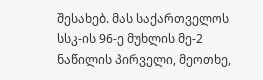შესახებ. მას საქართველოს სსკ-ის 96-ე მუხლის მე-2 ნაწილის პირველი, მეოთხე,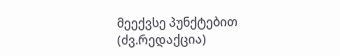მეექვსე პუნქტებით (ძვ.რედაქცია)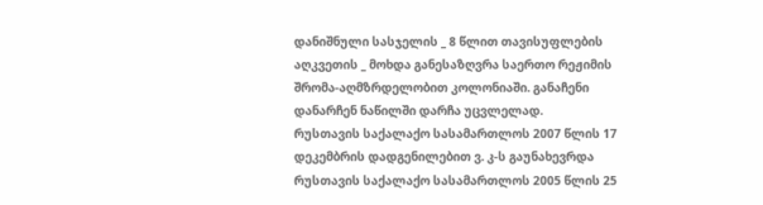დანიშნული სასჯელის _ 8 წლით თავისუფლების აღკვეთის _ მოხდა განესაზღვრა საერთო რეჟიმის შრომა-აღმზრდელობით კოლონიაში. განაჩენი დანარჩენ ნაწილში დარჩა უცვლელად.
რუსთავის საქალაქო სასამართლოს 2007 წლის 17 დეკემბრის დადგენილებით ვ. კ-ს გაუნახევრდა რუსთავის საქალაქო სასამართლოს 2005 წლის 25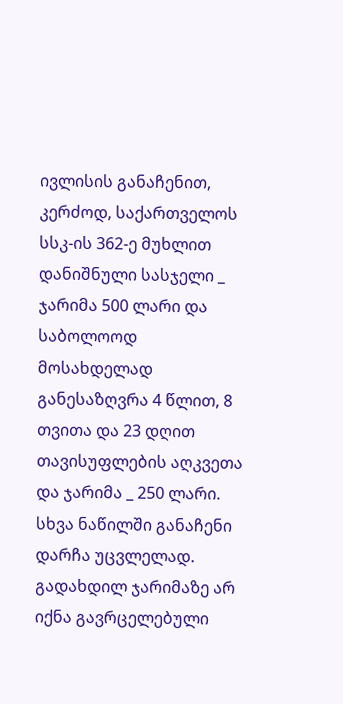ივლისის განაჩენით, კერძოდ, საქართველოს სსკ-ის 362-ე მუხლით დანიშნული სასჯელი _ ჯარიმა 500 ლარი და საბოლოოდ მოსახდელად განესაზღვრა 4 წლით, 8 თვითა და 23 დღით თავისუფლების აღკვეთა და ჯარიმა _ 250 ლარი. სხვა ნაწილში განაჩენი დარჩა უცვლელად.
გადახდილ ჯარიმაზე არ იქნა გავრცელებული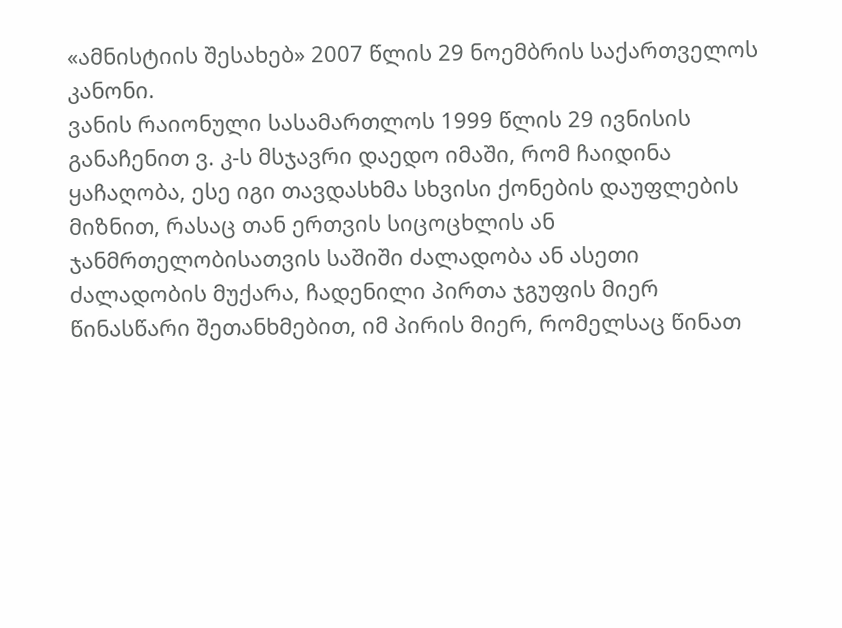«ამნისტიის შესახებ» 2007 წლის 29 ნოემბრის საქართველოს კანონი.
ვანის რაიონული სასამართლოს 1999 წლის 29 ივნისის განაჩენით ვ. კ-ს მსჯავრი დაედო იმაში, რომ ჩაიდინა ყაჩაღობა, ესე იგი თავდასხმა სხვისი ქონების დაუფლების მიზნით, რასაც თან ერთვის სიცოცხლის ან ჯანმრთელობისათვის საშიში ძალადობა ან ასეთი ძალადობის მუქარა, ჩადენილი პირთა ჯგუფის მიერ წინასწარი შეთანხმებით, იმ პირის მიერ, რომელსაც წინათ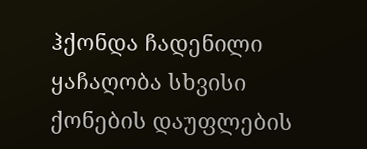ჰქონდა ჩადენილი ყაჩაღობა სხვისი ქონების დაუფლების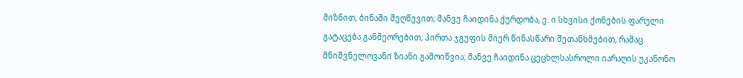მიზნით, ბინაში შეღწევით; მანვე ჩაიდინა ქურდობა, ე. ი სხვისი ქონების ფარული გატაცება განმეორებით, პირთა ჯგუფის მიერ წინასწარი შეთანხმებით, რამაც მნიშვნელოვანი ზიანი გამოიწვია; მანვე ჩაიდინა ცეცხლსასროლი იარაღის უკანონო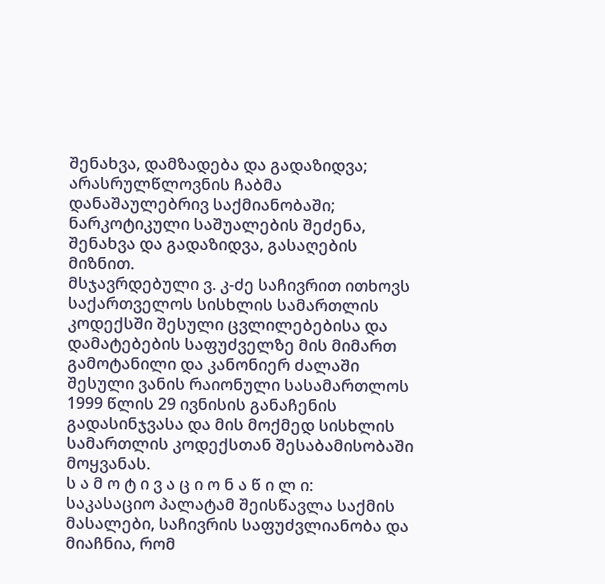შენახვა, დამზადება და გადაზიდვა; არასრულწლოვნის ჩაბმა დანაშაულებრივ საქმიანობაში; ნარკოტიკული საშუალების შეძენა, შენახვა და გადაზიდვა, გასაღების მიზნით.
მსჯავრდებული ვ. კ-ძე საჩივრით ითხოვს საქართველოს სისხლის სამართლის კოდექსში შესული ცვლილებებისა და დამატებების საფუძველზე მის მიმართ გამოტანილი და კანონიერ ძალაში შესული ვანის რაიონული სასამართლოს 1999 წლის 29 ივნისის განაჩენის გადასინჯვასა და მის მოქმედ სისხლის სამართლის კოდექსთან შესაბამისობაში მოყვანას.
ს ა მ ო ტ ი ვ ა ც ი ო ნ ა წ ი ლ ი:
საკასაციო პალატამ შეისწავლა საქმის მასალები, საჩივრის საფუძვლიანობა და მიაჩნია, რომ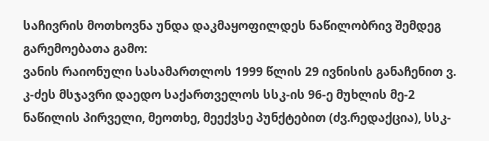საჩივრის მოთხოვნა უნდა დაკმაყოფილდეს ნაწილობრივ შემდეგ გარემოებათა გამო:
ვანის რაიონული სასამართლოს 1999 წლის 29 ივნისის განაჩენით ვ. კ-ძეს მსჯავრი დაედო საქართველოს სსკ-ის 96-ე მუხლის მე-2 ნაწილის პირველი, მეოთხე, მეექვსე პუნქტებით (ძვ.რედაქცია), სსკ-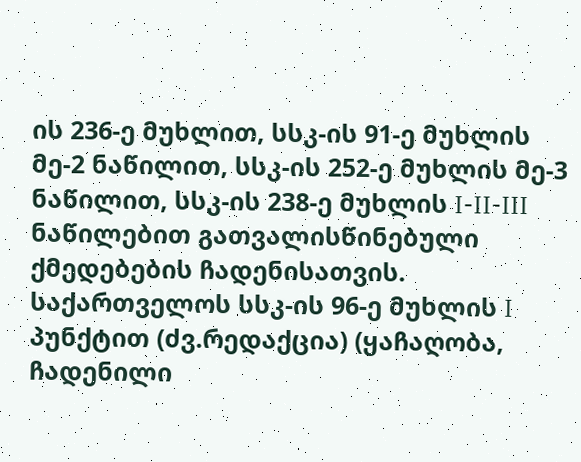ის 236-ე მუხლით, სსკ-ის 91-ე მუხლის მე-2 ნაწილით, სსკ-ის 252-ე მუხლის მე-3 ნაწილით, სსკ-ის 238-ე მუხლის I-II-III ნაწილებით გათვალისწინებული ქმედებების ჩადენისათვის.
საქართველოს სსკ-ის 96-ე მუხლის I პუნქტით (ძვ.რედაქცია) (ყაჩაღობა, ჩადენილი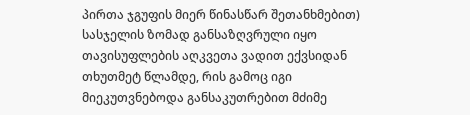პირთა ჯგუფის მიერ წინასწარ შეთანხმებით) სასჯელის ზომად განსაზღვრული იყო თავისუფლების აღკვეთა ვადით ექვსიდან თხუთმეტ წლამდე, რის გამოც იგი მიეკუთვნებოდა განსაკუთრებით მძიმე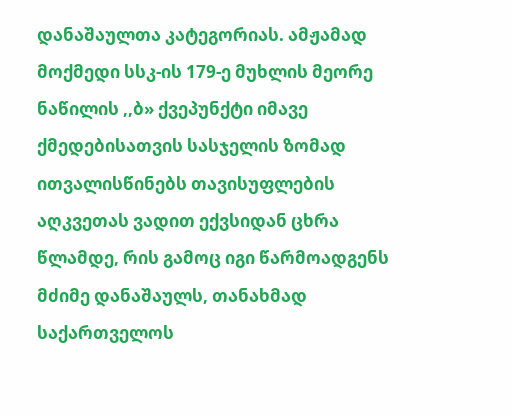დანაშაულთა კატეგორიას. ამჟამად მოქმედი სსკ-ის 179-ე მუხლის მეორე ნაწილის ,,ბ» ქვეპუნქტი იმავე ქმედებისათვის სასჯელის ზომად ითვალისწინებს თავისუფლების აღკვეთას ვადით ექვსიდან ცხრა წლამდე, რის გამოც იგი წარმოადგენს მძიმე დანაშაულს, თანახმად საქართველოს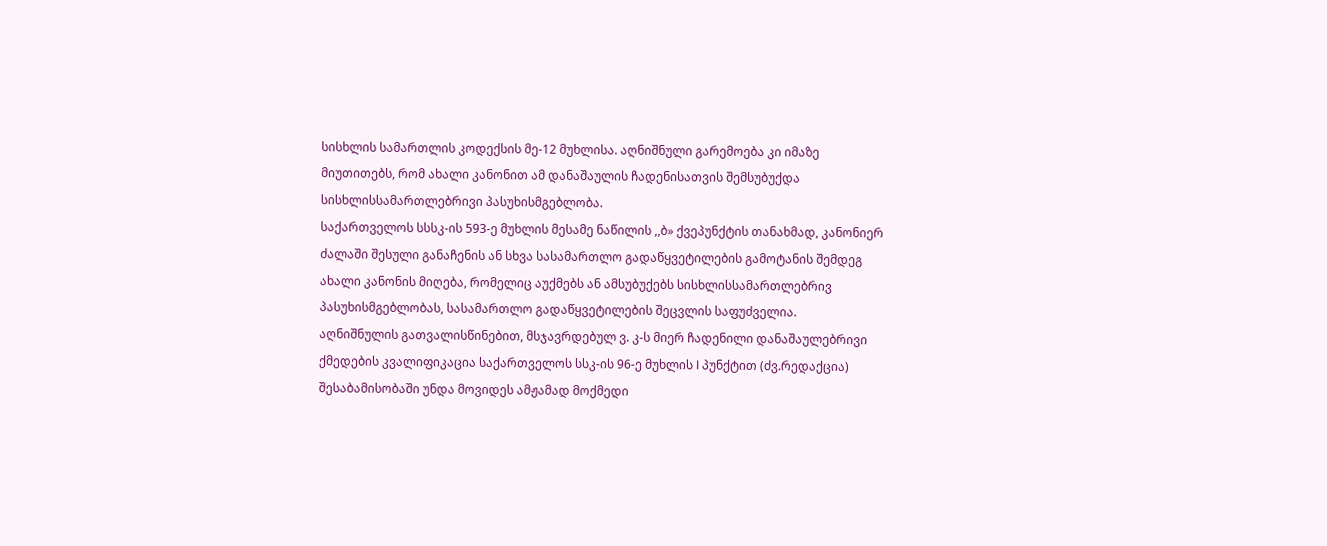სისხლის სამართლის კოდექსის მე-12 მუხლისა. აღნიშნული გარემოება კი იმაზე მიუთითებს, რომ ახალი კანონით ამ დანაშაულის ჩადენისათვის შემსუბუქდა სისხლისსამართლებრივი პასუხისმგებლობა.
საქართველოს სსსკ-ის 593-ე მუხლის მესამე ნაწილის ,,ბ» ქვეპუნქტის თანახმად, კანონიერ ძალაში შესული განაჩენის ან სხვა სასამართლო გადაწყვეტილების გამოტანის შემდეგ ახალი კანონის მიღება, რომელიც აუქმებს ან ამსუბუქებს სისხლისსამართლებრივ პასუხისმგებლობას, სასამართლო გადაწყვეტილების შეცვლის საფუძველია.
აღნიშნულის გათვალისწინებით, მსჯავრდებულ ვ. კ-ს მიერ ჩადენილი დანაშაულებრივი ქმედების კვალიფიკაცია საქართველოს სსკ-ის 96-ე მუხლის I პუნქტით (ძვ.რედაქცია) შესაბამისობაში უნდა მოვიდეს ამჟამად მოქმედი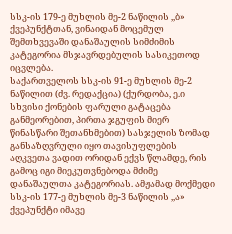სსკ-ის 179-ე მუხლის მე-2 ნაწილის ,,ბ» ქვეპუნქტთან, ვინაიდან მოცემულ შემთხვევაში დანაშაულის სიმძიმის კატეგორია მსჯავრდებულის სასიკეთოდ იცვლება.
საქართველოს სსკ-ის 91-ე მუხლის მე-2 ნაწილით (ძვ. რედაქცია) (ქურდობა, ე.ი სხვისი ქონების ფარული გატაცება განმეორებით, პირთა ჯგუფის მიერ წინასწარი შეთანხმებით) სასჯელის ზომად განსაზღვრული იყო თავისუფლების აღკვეთა ვადით ორიდან ექვს წლამდე, რის გამოც იგი მიეკუთვნებოდა მძიმე დანაშაულთა კატეგორიას. ამჟამად მოქმედი სსკ-ის 177-ე მუხლის მე-3 ნაწილის ,,ა» ქვეპუნქტი იმავე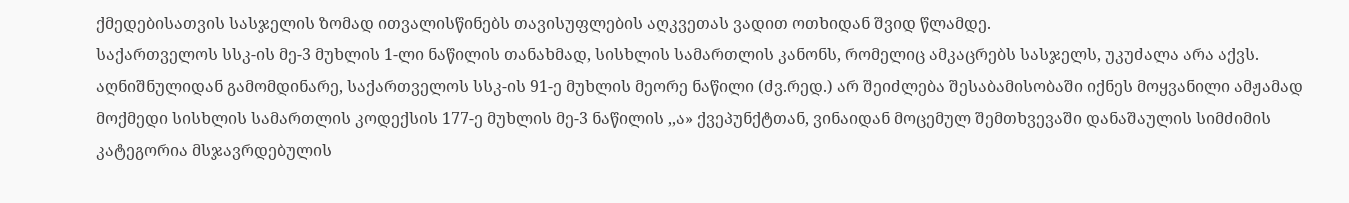ქმედებისათვის სასჯელის ზომად ითვალისწინებს თავისუფლების აღკვეთას ვადით ოთხიდან შვიდ წლამდე.
საქართველოს სსკ-ის მე-3 მუხლის 1-ლი ნაწილის თანახმად, სისხლის სამართლის კანონს, რომელიც ამკაცრებს სასჯელს, უკუძალა არა აქვს. აღნიშნულიდან გამომდინარე, საქართველოს სსკ-ის 91-ე მუხლის მეორე ნაწილი (ძვ.რედ.) არ შეიძლება შესაბამისობაში იქნეს მოყვანილი ამჟამად მოქმედი სისხლის სამართლის კოდექსის 177-ე მუხლის მე-3 ნაწილის ,,ა» ქვეპუნქტთან, ვინაიდან მოცემულ შემთხვევაში დანაშაულის სიმძიმის კატეგორია მსჯავრდებულის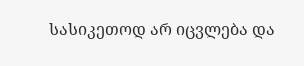სასიკეთოდ არ იცვლება და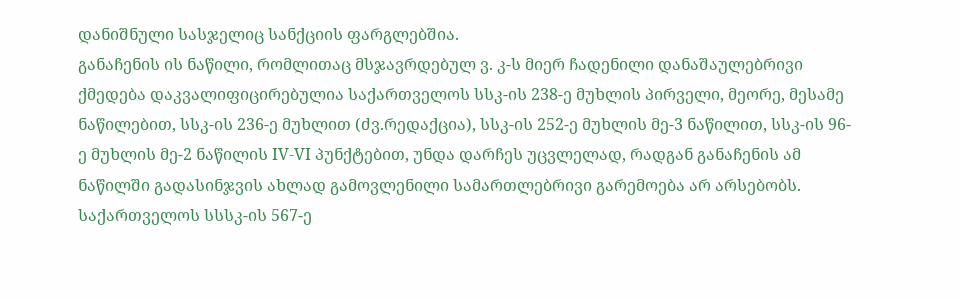დანიშნული სასჯელიც სანქციის ფარგლებშია.
განაჩენის ის ნაწილი, რომლითაც მსჯავრდებულ ვ. კ-ს მიერ ჩადენილი დანაშაულებრივი ქმედება დაკვალიფიცირებულია საქართველოს სსკ-ის 238-ე მუხლის პირველი, მეორე, მესამე ნაწილებით, სსკ-ის 236-ე მუხლით (ძვ.რედაქცია), სსკ-ის 252-ე მუხლის მე-3 ნაწილით, სსკ-ის 96-ე მუხლის მე-2 ნაწილის IV-VI პუნქტებით, უნდა დარჩეს უცვლელად, რადგან განაჩენის ამ ნაწილში გადასინჯვის ახლად გამოვლენილი სამართლებრივი გარემოება არ არსებობს.
საქართველოს სსსკ-ის 567-ე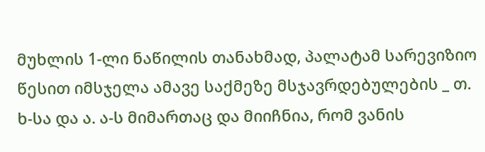მუხლის 1-ლი ნაწილის თანახმად, პალატამ სარევიზიო წესით იმსჯელა ამავე საქმეზე მსჯავრდებულების _ თ. ხ-სა და ა. ა-ს მიმართაც და მიიჩნია, რომ ვანის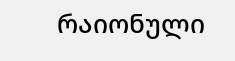რაიონული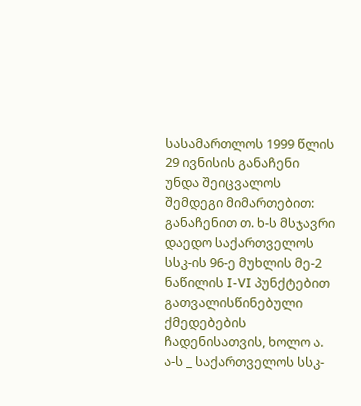სასამართლოს 1999 წლის 29 ივნისის განაჩენი უნდა შეიცვალოს შემდეგი მიმართებით:
განაჩენით თ. ხ-ს მსჯავრი დაედო საქართველოს სსკ-ის 96-ე მუხლის მე-2 ნაწილის I-VI პუნქტებით გათვალისწინებული ქმედებების ჩადენისათვის, ხოლო ა. ა-ს _ საქართველოს სსკ-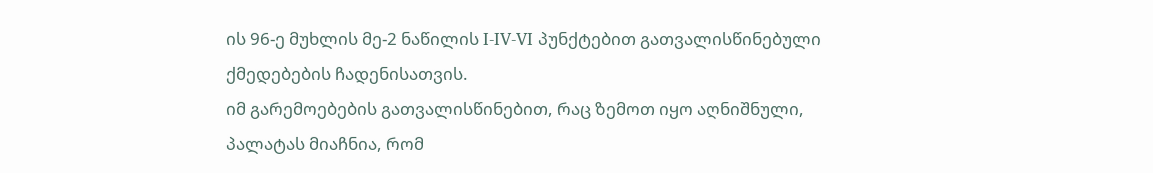ის 96-ე მუხლის მე-2 ნაწილის I-IV-VI პუნქტებით გათვალისწინებული ქმედებების ჩადენისათვის.
იმ გარემოებების გათვალისწინებით, რაც ზემოთ იყო აღნიშნული, პალატას მიაჩნია, რომ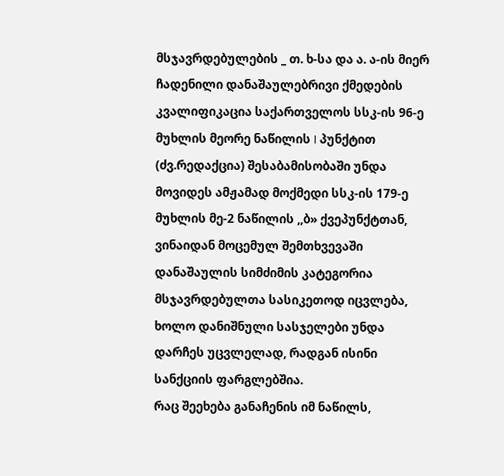მსჯავრდებულების _ თ. ხ-სა და ა. ა-ის მიერ ჩადენილი დანაშაულებრივი ქმედების კვალიფიკაცია საქართველოს სსკ-ის 96-ე მუხლის მეორე ნაწილის I პუნქტით (ძვ.რედაქცია) შესაბამისობაში უნდა მოვიდეს ამჟამად მოქმედი სსკ-ის 179-ე მუხლის მე-2 ნაწილის ,,ბ» ქვეპუნქტთან, ვინაიდან მოცემულ შემთხვევაში დანაშაულის სიმძიმის კატეგორია მსჯავრდებულთა სასიკეთოდ იცვლება, ხოლო დანიშნული სასჯელები უნდა დარჩეს უცვლელად, რადგან ისინი სანქციის ფარგლებშია.
რაც შეეხება განაჩენის იმ ნაწილს,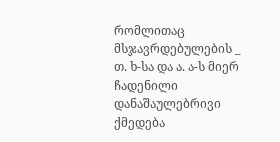რომლითაც მსჯავრდებულების _ თ. ხ-სა და ა. ა-ს მიერ ჩადენილი დანაშაულებრივი ქმედება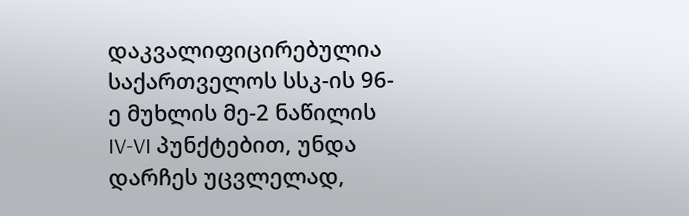დაკვალიფიცირებულია საქართველოს სსკ-ის 96-ე მუხლის მე-2 ნაწილის IV-VI პუნქტებით, უნდა დარჩეს უცვლელად,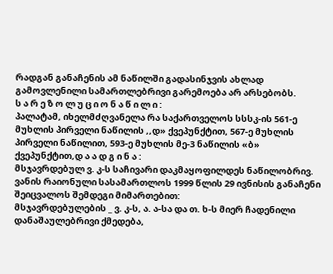რადგან განაჩენის ამ ნაწილში გადასინჯვის ახლად გამოვლენილი სამართლებრივი გარემოება არ არსებობს.
ს ა რ ე ზ ო ლ უ ც ი ო ნ ა წ ი ლ ი :
პალატამ, იხელმძღვანელა რა საქართველოს სსსკ-ის 561-ე მუხლის პირველი ნაწილის ,,დ» ქვეპუნქტით, 567-ე მუხლის პირველი ნაწილით, 593-ე მუხლის მე-3 ნაწილის «ბ» ქვეპუნქტით,დ ა ა დ გ ი ნ ა :
მსჯავრდებულ ვ. კ-ს საჩივარი დაკმაყოფილდეს ნაწილობრივ.
ვანის რაიონული სასამართლოს 1999 წლის 29 ივნისის განაჩენი შეიცვალოს შემდეგი მიმართებით:
მსჯავრდებულების _ ვ. კ-ს, ა. ა-სა და თ. ხ-ს მიერ ჩადენილი დანაშაულებრივი ქმედება,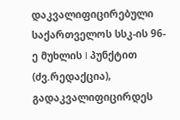დაკვალიფიცირებული საქართველოს სსკ-ის 96-ე მუხლის I პუნქტით (ძვ.რედაქცია), გადაკვალიფიცირდეს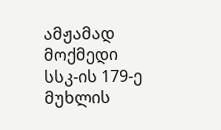ამჟამად მოქმედი სსკ-ის 179-ე მუხლის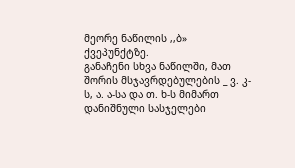მეორე ნაწილის ,,ბ» ქვეპუნქტზე.
განაჩენი სხვა ნაწილში, მათ შორის მსჯავრდებულების _ ვ. კ-ს, ა. ა-სა და თ. ხ-ს მიმართ დანიშნული სასჯელები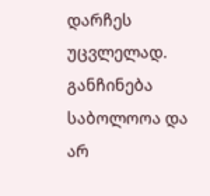დარჩეს უცვლელად.
განჩინება საბოლოოა და არ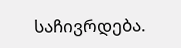საჩივრდება.